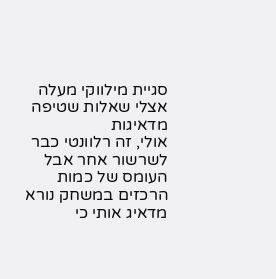סגיית מילווקי מעלה אצלי שאלות שטיפה מדאיגות
אולי, זה רלוונטי כבר לשרשור אחר אבל העומס של כמות הרכזים במשחק נורא מדאיג אותי כי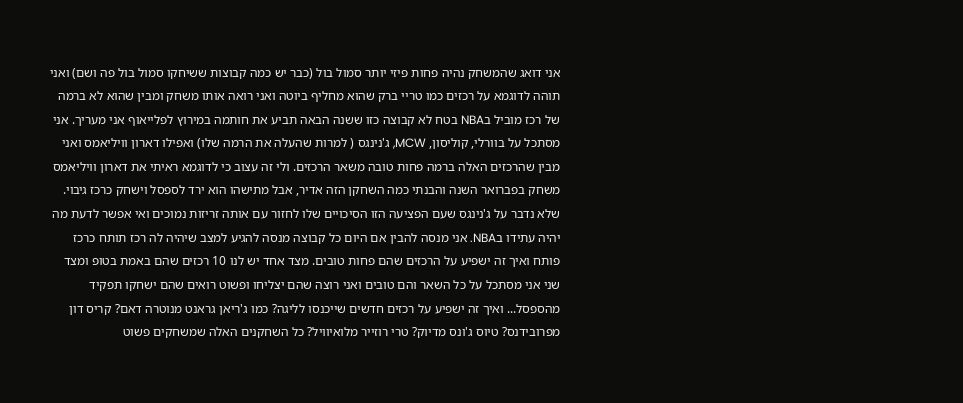אני דואג שהמשחק נהיה פחות פיזי יותר סמול בול (כבר יש כמה קבוצות ששיחקו סמול בול פה ושם) ואני תוהה לדוגמא על רכזים כמו טריי ברק שהוא מחליף ביוטה ואני רואה אותו משחק ומבין שהוא לא ברמה של רכז מוביל בNBA בטח לא קבוצה כזו ששנה הבאה תביע את חותמה במירוץ לפלייאוף אני מעריך. אני מסתכל על בוורלי, קוליסון, MCW, ג'נינגס ( למרות שהעלה את הרמה שלו) ואפילו דארון וויליאמס ואני מבין שהרכזים האלה ברמה פחות טובה משאר הרכזים. ולי זה עצוב כי לדוגמא ראיתי את דארון וויליאמס משחק בפברואר השנה והבנתי כמה השחקן הזה אדיר, אבל מתישהו הוא ירד לספסל וישחק כרכז גיבוי. שלא נדבר על ג'נינגס שעם הפציעה הזו הסיכויים שלו לחזור עם אותה זריזות נמוכים ואי אפשר לדעת מה יהיה עתידו בNBA. אני מנסה להבין אם היום כל קבוצה מנסה להגיע למצב שיהיה לה רכז תותח כרכז פותח ואיך זה ישפיע על הרכזים שהם פחות טובים. מצד אחד יש לנו 10 רכזים שהם באמת בטופ ומצד שני אני מסתכל על כל השאר והם טובים ואני רוצה שהם יצליחו ופשוט רואים שהם ישחקו תפקיד מהספסל... ואיך זה ישפיע על רכזים חדשים שייכנסו לליגה? כמו ג'ריאן גראנט מנוטרה דאם? קריס דון מפרובידנס? טיוס ג'ונס מדיוק? טרי רוזייר מלואיוויל? כל השחקנים האלה שמשחקים פשוט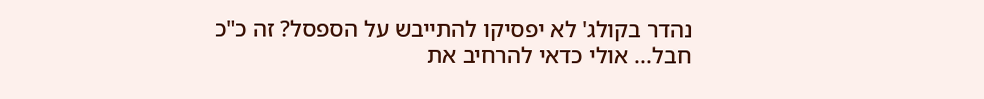נהדר בקולג' לא יפסיקו להתייבש על הספסל? זה כ"כ חבל... אולי כדאי להרחיב את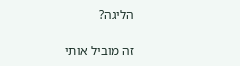הליגה?

זה מוביל אותי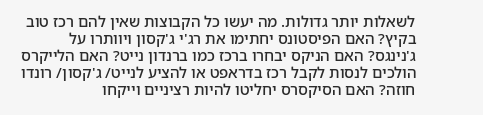לשאלות יותר גדולות. מה יעשו כל הקבוצות שאין להם רכז טוב בקיץ? האם הפיסטונס יחתימו את רג'י ג'קסון ויוותרו על ג'נינגס? האם הניקס יבחרו ברכז כמו ברנדון נייט? האם הלייקרס הולכים לנסות לקבל רכז בדראפט או להציע לנייט/ ג'קסון/ רונדו חוזה? האם הסיקסרס יחליטו להיות רציניים וייקחו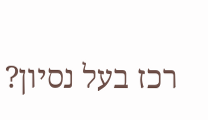רכז בעל נסיון?